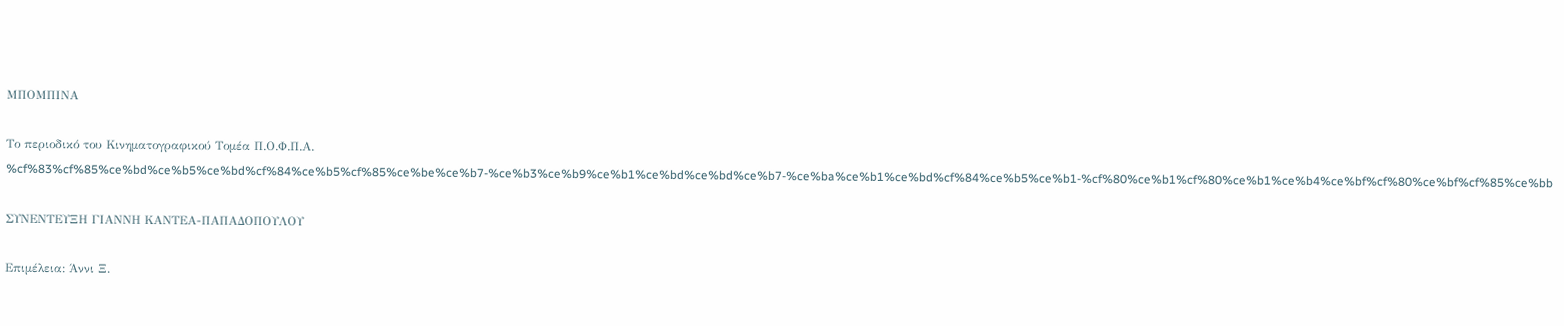ΜΠΟΜΠΙΝΑ

Το περιοδικό του Κινηματογραφικού Τομέα Π.Ο.Φ.Π.Α.
%cf%83%cf%85%ce%bd%ce%b5%ce%bd%cf%84%ce%b5%cf%85%ce%be%ce%b7-%ce%b3%ce%b9%ce%b1%ce%bd%ce%bd%ce%b7-%ce%ba%ce%b1%ce%bd%cf%84%ce%b5%ce%b1-%cf%80%ce%b1%cf%80%ce%b1%ce%b4%ce%bf%cf%80%ce%bf%cf%85%ce%bb

ΣΥΝΕΝΤΕΥΞΗ ΓΙΑΝΝΗ ΚΑΝΤΕΑ-ΠΑΠΑΔΟΠΟΥΛΟΥ

Επιμέλεια: Άννι Ξ.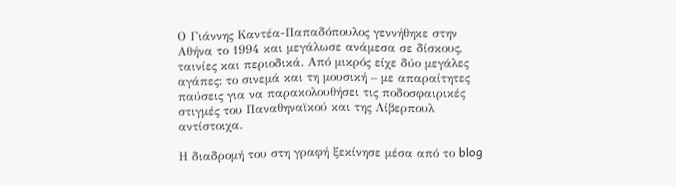Ο Γιάννης Καντέα-Παπαδόπουλος γεννήθηκε στην Αθήνα το 1994 και μεγάλωσε ανάμεσα σε δίσκους, ταινίες και περιοδικά. Από μικρός είχε δύο μεγάλες αγάπες: το σινεμά και τη μουσική – με απαραίτητες παύσεις για να παρακολουθήσει τις ποδοσφαιρικές στιγμές του Παναθηναϊκού και της Λίβερπουλ αντίστοιχα.

Η διαδρομή του στη γραφή ξεκίνησε μέσα από το blog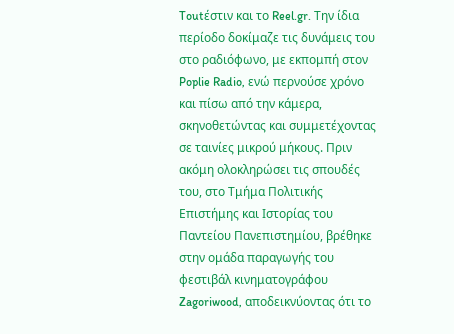Toutέστιν και το Reel.gr. Την ίδια περίοδο δοκίμαζε τις δυνάμεις του στο ραδιόφωνο, με εκπομπή στον Poplie Radio, ενώ περνούσε χρόνο και πίσω από την κάμερα, σκηνοθετώντας και συμμετέχοντας σε ταινίες μικρού μήκους. Πριν ακόμη ολοκληρώσει τις σπουδές του, στο Τμήμα Πολιτικής Επιστήμης και Ιστορίας του Παντείου Πανεπιστημίου, βρέθηκε στην ομάδα παραγωγής του φεστιβάλ κινηματογράφου Zagoriwood, αποδεικνύοντας ότι το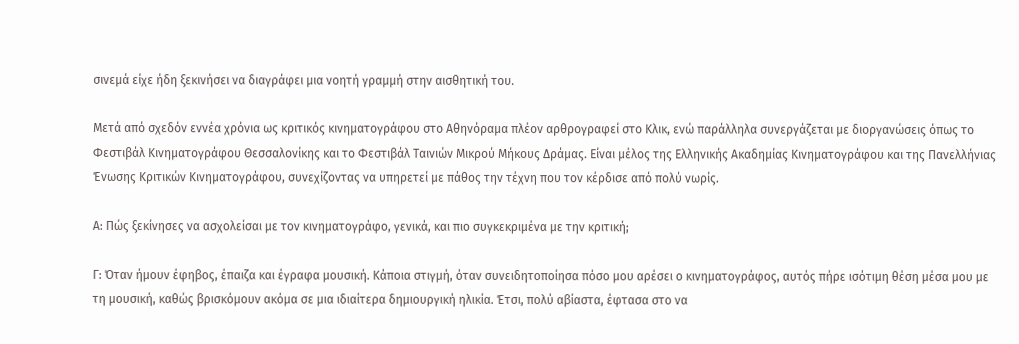σινεμά είχε ήδη ξεκινήσει να διαγράφει μια νοητή γραμμή στην αισθητική του.

Μετά από σχεδόν εννέα χρόνια ως κριτικός κινηματογράφου στο Αθηνόραμα πλέον αρθρογραφεί στο Κλικ, ενώ παράλληλα συνεργάζεται με διοργανώσεις όπως το Φεστιβάλ Κινηματογράφου Θεσσαλονίκης και το Φεστιβάλ Ταινιών Μικρού Μήκους Δράμας. Είναι μέλος της Ελληνικής Ακαδημίας Κινηματογράφου και της Πανελλήνιας Ένωσης Κριτικών Κινηματογράφου, συνεχίζοντας να υπηρετεί με πάθος την τέχνη που τον κέρδισε από πολύ νωρίς.

Α: Πώς ξεκίνησες να ασχολείσαι με τον κινηματογράφο, γενικά, και πιο συγκεκριμένα με την κριτική;

Γ: Όταν ήμουν έφηβος, έπαιζα και έγραφα μουσική. Κάποια στιγμή, όταν συνειδητοποίησα πόσο μου αρέσει ο κινηματογράφος, αυτός πήρε ισότιμη θέση μέσα μου με τη μουσική, καθώς βρισκόμουν ακόμα σε μια ιδιαίτερα δημιουργική ηλικία. Έτσι, πολύ αβίαστα, έφτασα στο να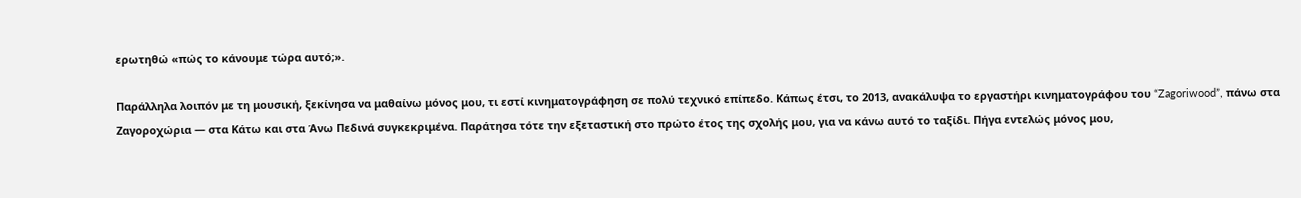ερωτηθώ «πώς το κάνουμε τώρα αυτό;».

Παράλληλα λοιπόν με τη μουσική, ξεκίνησα να μαθαίνω μόνος μου, τι εστί κινηματογράφηση σε πολύ τεχνικό επίπεδο. Κάπως έτσι, το 2013, ανακάλυψα το εργαστήρι κινηματογράφου του “Zagoriwood”, πάνω στα Ζαγοροχώρια — στα Κάτω και στα Άνω Πεδινά συγκεκριμένα. Παράτησα τότε την εξεταστική στο πρώτο έτος της σχολής μου, για να κάνω αυτό το ταξίδι. Πήγα εντελώς μόνος μου,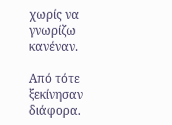χωρίς να γνωρίζω κανέναν.

Από τότε ξεκίνησαν διάφορα.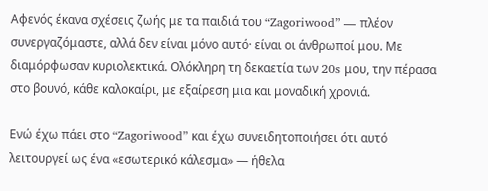Αφενός έκανα σχέσεις ζωής με τα παιδιά του “Zagoriwood” — πλέον συνεργαζόμαστε, αλλά δεν είναι μόνο αυτό· είναι οι άνθρωποί μου. Με διαμόρφωσαν κυριολεκτικά. Ολόκληρη τη δεκαετία των 20s μου, την πέρασα στο βουνό, κάθε καλοκαίρι, με εξαίρεση μια και μοναδική χρονιά.

Ενώ έχω πάει στο “Zagoriwood” και έχω συνειδητοποιήσει ότι αυτό λειτουργεί ως ένα «εσωτερικό κάλεσμα» — ήθελα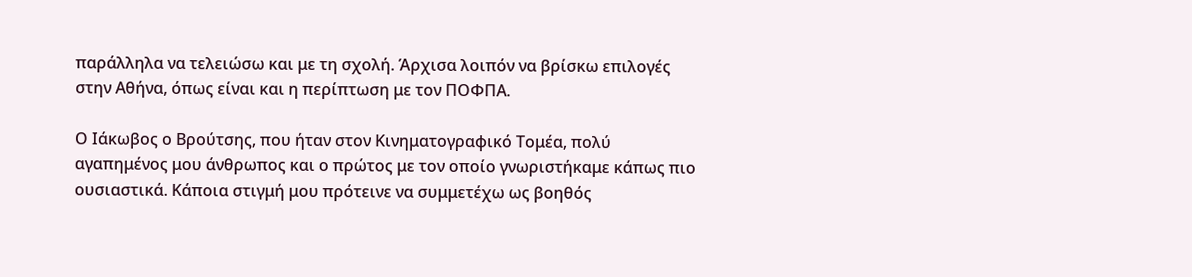παράλληλα να τελειώσω και με τη σχολή. Άρχισα λοιπόν να βρίσκω επιλογές στην Αθήνα, όπως είναι και η περίπτωση με τον ΠΟΦΠΑ.

Ο Ιάκωβος ο Βρούτσης, που ήταν στον Κινηματογραφικό Τομέα, πολύ αγαπημένος μου άνθρωπος και ο πρώτος με τον οποίο γνωριστήκαμε κάπως πιο ουσιαστικά. Κάποια στιγμή μου πρότεινε να συμμετέχω ως βοηθός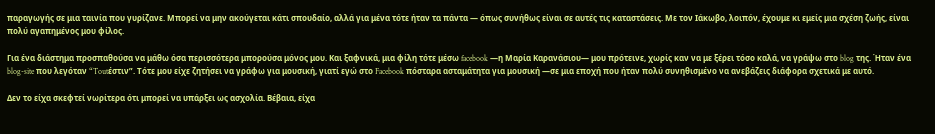παραγωγής σε μια ταινία που γυρίζανε. Μπορεί να μην ακούγεται κάτι σπουδαίο, αλλά για μένα τότε ήταν τα πάντα — όπως συνήθως είναι σε αυτές τις καταστάσεις. Με τον Ιάκωβο, λοιπόν, έχουμε κι εμείς μια σχέση ζωής, είναι πολύ αγαπημένος μου φίλος.

Για ένα διάστημα προσπαθούσα να μάθω όσα περισσότερα μπορούσα μόνος μου. Και ξαφνικά, μια φίλη τότε μέσω facebook —η Μαρία Καρανάσιου— μου πρότεινε, χωρίς καν να με ξέρει τόσο καλά, να γράψω στο blog της. Ήταν ένα blog-site που λεγόταν “Toutέστιν”. Τότε μου είχε ζητήσει να γράφω για μουσική, γιατί εγώ στο Facebook πόσταρα ασταμάτητα για μουσική —σε μια εποχή που ήταν πολύ συνηθισμένο να ανεβάζεις διάφορα σχετικά με αυτό.

Δεν το είχα σκεφτεί νωρίτερα ότι μπορεί να υπάρξει ως ασχολία. Βέβαια, είχα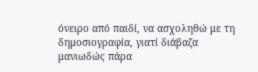όνειρο από παιδί, να ασχοληθώ με τη δημοσιογραφία, γιατί διάβαζα μανιωδώς πάρα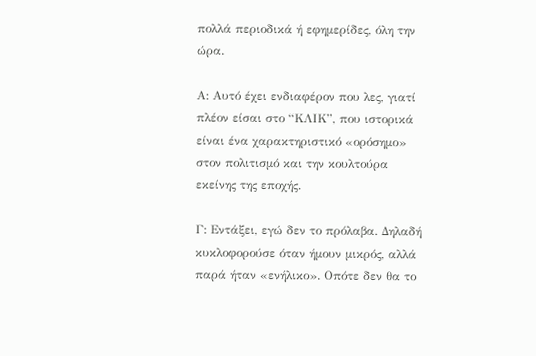πολλά περιοδικά ή εφημερίδες, όλη την ώρα.

Α: Αυτό έχει ενδιαφέρον που λες, γιατί πλέον είσαι στο “ΚΛΙΚ”, που ιστορικά είναι ένα χαρακτηριστικό «ορόσημο» στον πολιτισμό και την κουλτούρα εκείνης της εποχής.

Γ: Εντάξει, εγώ δεν το πρόλαβα. Δηλαδή κυκλοφορούσε όταν ήμουν μικρός, αλλά παρά ήταν «ενήλικο». Οπότε δεν θα το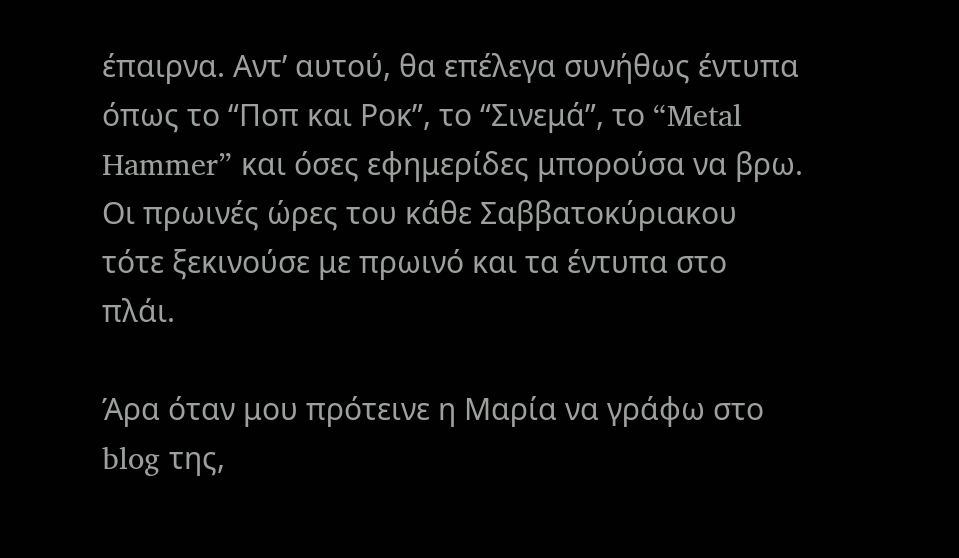έπαιρνα. Αντ’ αυτού, θα επέλεγα συνήθως έντυπα όπως το “Ποπ και Ροκ”, το “Σινεμά”, το “Metal Hammer” και όσες εφημερίδες μπορούσα να βρω. Οι πρωινές ώρες του κάθε Σαββατοκύριακου τότε ξεκινούσε με πρωινό και τα έντυπα στο πλάι.

Άρα όταν μου πρότεινε η Μαρία να γράφω στο blog της,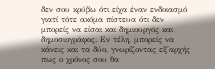δεν σου κρύβω ότι είχα έναν ενδοιασμό γιατί τότε ακόμα πίστευα ότι δεν μπορείς να είσαι και δημιουργός και δημοσιογράφος. Εν τέλη, μπορείς να κάνεις και τα δύο, γνωρίζοντας εξ΄αρχής πως ο χρόνος σου θα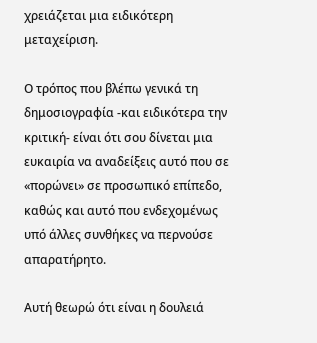χρειάζεται μια ειδικότερη μεταχείριση.

Ο τρόπος που βλέπω γενικά τη δημοσιογραφία -και ειδικότερα την κριτική- είναι ότι σου δίνεται μια ευκαιρία να αναδείξεις αυτό που σε «πορώνει» σε προσωπικό επίπεδο, καθώς και αυτό που ενδεχομένως υπό άλλες συνθήκες να περνούσε απαρατήρητο.

Αυτή θεωρώ ότι είναι η δουλειά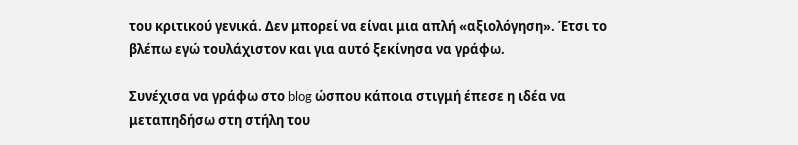του κριτικού γενικά. Δεν μπορεί να είναι μια απλή «αξιολόγηση». Έτσι το βλέπω εγώ τουλάχιστον και για αυτό ξεκίνησα να γράφω.

Συνέχισα να γράφω στο blog ώσπου κάποια στιγμή έπεσε η ιδέα να μεταπηδήσω στη στήλη του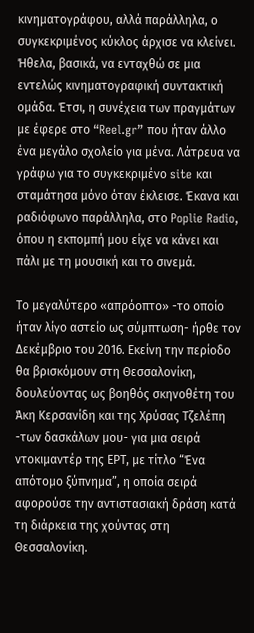κινηματογράφου, αλλά παράλληλα, ο συγκεκριμένος κύκλος άρχισε να κλείνει. Ήθελα, βασικά, να ενταχθώ σε μια εντελώς κινηματογραφική συντακτική ομάδα. Έτσι, η συνέχεια των πραγμάτων με έφερε στο “Reel.gr” που ήταν άλλο ένα μεγάλο σχολείο για μένα. Λάτρευα να γράφω για το συγκεκριμένο site και σταμάτησα μόνο όταν έκλεισε. Έκανα και ραδιόφωνο παράλληλα, στο Poplie Radio, όπου η εκπομπή μου είχε να κάνει και πάλι με τη μουσική και το σινεμά.

Το μεγαλύτερο «απρόοπτο» -το οποίο ήταν λίγο αστείο ως σύμπτωση- ήρθε τον Δεκέμβριο του 2016. Εκείνη την περίοδο θα βρισκόμουν στη Θεσσαλονίκη, δουλεύοντας ως βοηθός σκηνοθέτη του Άκη Κερσανίδη και της Χρύσας Τζελέπη -των δασκάλων μου- για μια σειρά ντοκιμαντέρ της ΕΡΤ, με τίτλο “Ένα απότομο ξύπνημα”, η οποία σειρά αφορούσε την αντιστασιακή δράση κατά τη διάρκεια της χούντας στη Θεσσαλονίκη.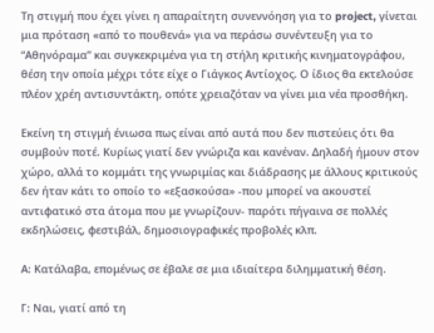Τη στιγμή που έχει γίνει η απαραίτητη συνεννόηση για το project, γίνεται μια πρόταση «από το πουθενά» για να περάσω συνέντευξη για το “Αθηνόραμα” και συγκεκριμένα για τη στήλη κριτικής κινηματογράφου, θέση την οποία μέχρι τότε είχε ο Γιάγκος Αντίοχος. Ο ίδιος θα εκτελούσε πλέον χρέη αντισυντάκτη, οπότε χρειαζόταν να γίνει μια νέα προσθήκη.

Εκείνη τη στιγμή ένιωσα πως είναι από αυτά που δεν πιστεύεις ότι θα συμβούν ποτέ. Κυρίως γιατί δεν γνώριζα και κανέναν. Δηλαδή ήμουν στον χώρο, αλλά το κομμάτι της γνωριμίας και διάδρασης με άλλους κριτικούς δεν ήταν κάτι το οποίο το «εξασκούσα» -που μπορεί να ακουστεί αντιφατικό στα άτομα που με γνωρίζουν- παρότι πήγαινα σε πολλές εκδηλώσεις, φεστιβάλ, δημοσιογραφικές προβολές κλπ.

Α: Κατάλαβα, επομένως σε έβαλε σε μια ιδιαίτερα διλημματική θέση.

Γ: Ναι, γιατί από τη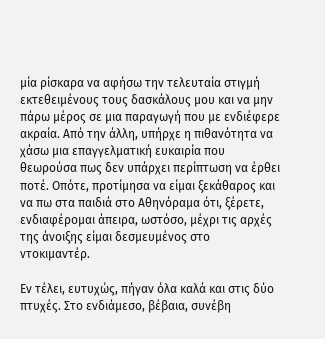μία ρίσκαρα να αφήσω την τελευταία στιγμή εκτεθειμένους τους δασκάλους μου και να μην πάρω μέρος σε μια παραγωγή που με ενδιέφερε ακραία. Από την άλλη, υπήρχε η πιθανότητα να χάσω μια επαγγελματική ευκαιρία που θεωρούσα πως δεν υπάρχει περίπτωση να έρθει ποτέ. Οπότε, προτίμησα να είμαι ξεκάθαρος και να πω στα παιδιά στο Αθηνόραμα ότι, ξέρετε, ενδιαφέρομαι άπειρα, ωστόσο, μέχρι τις αρχές της άνοιξης είμαι δεσμευμένος στο ντοκιμαντέρ.

Εν τέλει, ευτυχώς, πήγαν όλα καλά και στις δύο πτυχές. Στο ενδιάμεσο, βέβαια, συνέβη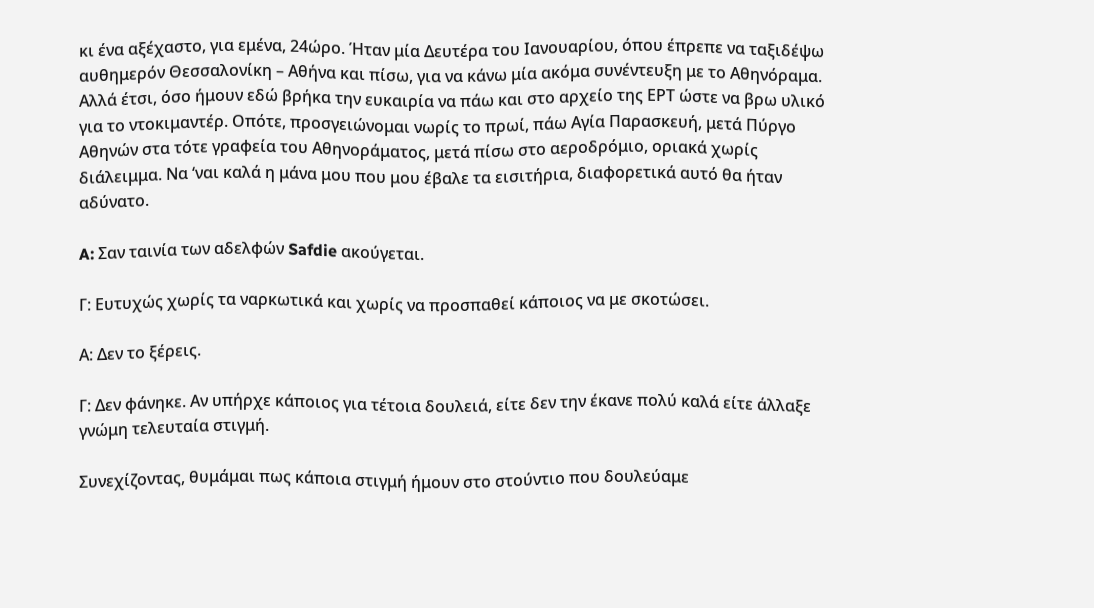κι ένα αξέχαστο, για εμένα, 24ώρο. Ήταν μία Δευτέρα του Ιανουαρίου, όπου έπρεπε να ταξιδέψω αυθημερόν Θεσσαλονίκη – Αθήνα και πίσω, για να κάνω μία ακόμα συνέντευξη με το Αθηνόραμα. Αλλά έτσι, όσο ήμουν εδώ βρήκα την ευκαιρία να πάω και στο αρχείο της ΕΡΤ ώστε να βρω υλικό για το ντοκιμαντέρ. Οπότε, προσγειώνομαι νωρίς το πρωί, πάω Αγία Παρασκευή, μετά Πύργο Αθηνών στα τότε γραφεία του Αθηνοράματος, μετά πίσω στο αεροδρόμιο, οριακά χωρίς διάλειμμα. Να ‘ναι καλά η μάνα μου που μου έβαλε τα εισιτήρια, διαφορετικά αυτό θα ήταν αδύνατο.

A: Σαν ταινία των αδελφών Safdie ακούγεται.

Γ: Ευτυχώς χωρίς τα ναρκωτικά και χωρίς να προσπαθεί κάποιος να με σκοτώσει.

Α: Δεν το ξέρεις.

Γ: Δεν φάνηκε. Αν υπήρχε κάποιος για τέτοια δουλειά, είτε δεν την έκανε πολύ καλά είτε άλλαξε γνώμη τελευταία στιγμή.

Συνεχίζοντας, θυμάμαι πως κάποια στιγμή ήμουν στο στούντιο που δουλεύαμε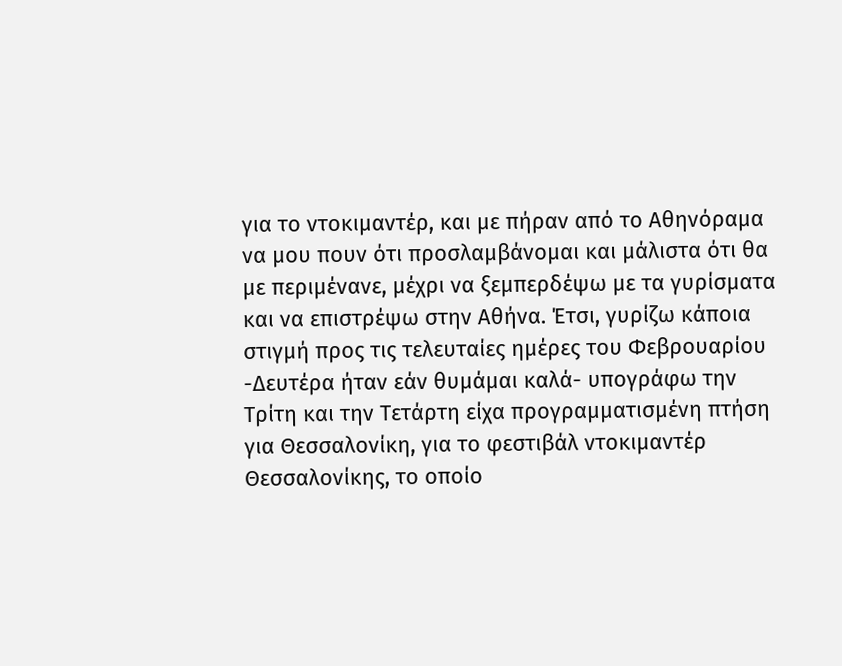για το ντοκιμαντέρ, και με πήραν από το Αθηνόραμα να μου πουν ότι προσλαμβάνομαι και μάλιστα ότι θα με περιμένανε, μέχρι να ξεμπερδέψω με τα γυρίσματα και να επιστρέψω στην Αθήνα. Έτσι, γυρίζω κάποια στιγμή προς τις τελευταίες ημέρες του Φεβρουαρίου -Δευτέρα ήταν εάν θυμάμαι καλά- υπογράφω την Τρίτη και την Τετάρτη είχα προγραμματισμένη πτήση για Θεσσαλονίκη, για το φεστιβάλ ντοκιμαντέρ Θεσσαλονίκης, το οποίο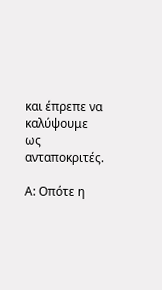και έπρεπε να καλύψουμε ως ανταποκριτές.

Α: Οπότε η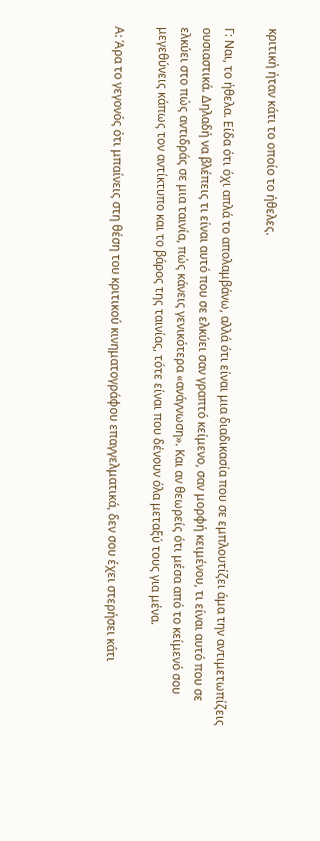κριτική ήταν κάτι το οποίο το ήθελες.

Γ: Ναι, το ήθελα. Είδα ότι όχι απλά το απολαμβάνω, αλλά ότι είναι μια διαδικασία που σε εμπλουτίζει άμα την αντιμετωπίζεις ουσιαστικά. Δηλαδή να βλέπεις τι είναι αυτό που σε ελκύει σαν γραπτό κείμενο, σαν μορφή κειμένου, τι είναι αυτό που σε ελκύει στο πώς αντιδράς σε μια ταινία, πώς κάνεις γενικότερα «ανάγνωση». Και αν θεωρείς ότι μέσα από το κείμενό σου μεγεθύνεις κάπως τον αντίκτυπο και το βάρος της ταινίας, τότε είναι που δένουν όλα μεταξύ τους για μένα.

Α: Άρα το γεγονός ότι μπαίνεις στη θέση του κριτικού κινηματογράφου επαγγελματικά, δεν σου έχει στερήσει κάτι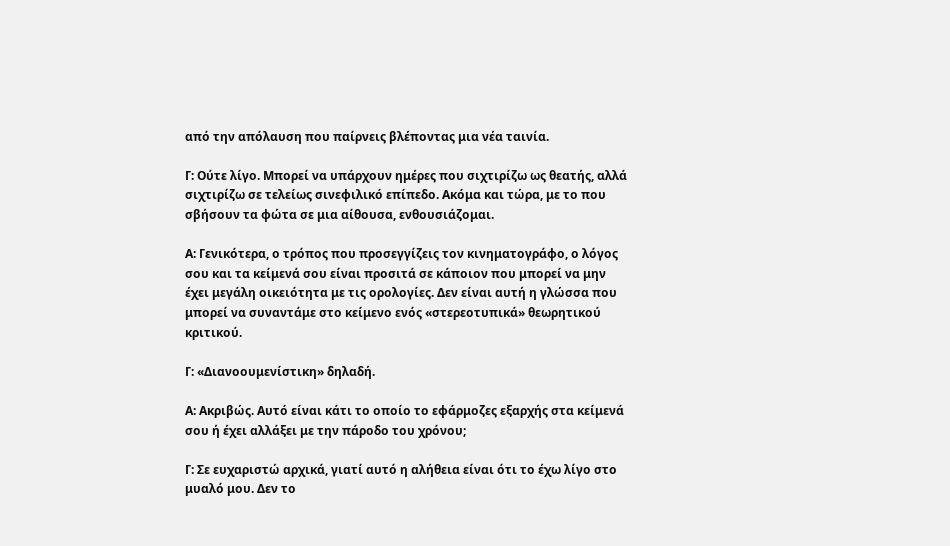από την απόλαυση που παίρνεις βλέποντας μια νέα ταινία.

Γ: Ούτε λίγο. Μπορεί να υπάρχουν ημέρες που σιχτιρίζω ως θεατής, αλλά σιχτιρίζω σε τελείως σινεφιλικό επίπεδο. Ακόμα και τώρα, με το που σβήσουν τα φώτα σε μια αίθουσα, ενθουσιάζομαι.

Α: Γενικότερα, ο τρόπος που προσεγγίζεις τον κινηματογράφο, ο λόγος σου και τα κείμενά σου είναι προσιτά σε κάποιον που μπορεί να μην έχει μεγάλη οικειότητα με τις ορολογίες. Δεν είναι αυτή η γλώσσα που μπορεί να συναντάμε στο κείμενο ενός «στερεοτυπικά» θεωρητικού κριτικού.

Γ: «Διανοουμενίστικη» δηλαδή.

Α: Ακριβώς. Αυτό είναι κάτι το οποίο το εφάρμοζες εξαρχής στα κείμενά σου ή έχει αλλάξει με την πάροδο του χρόνου;

Γ: Σε ευχαριστώ αρχικά, γιατί αυτό η αλήθεια είναι ότι το έχω λίγο στο μυαλό μου. Δεν το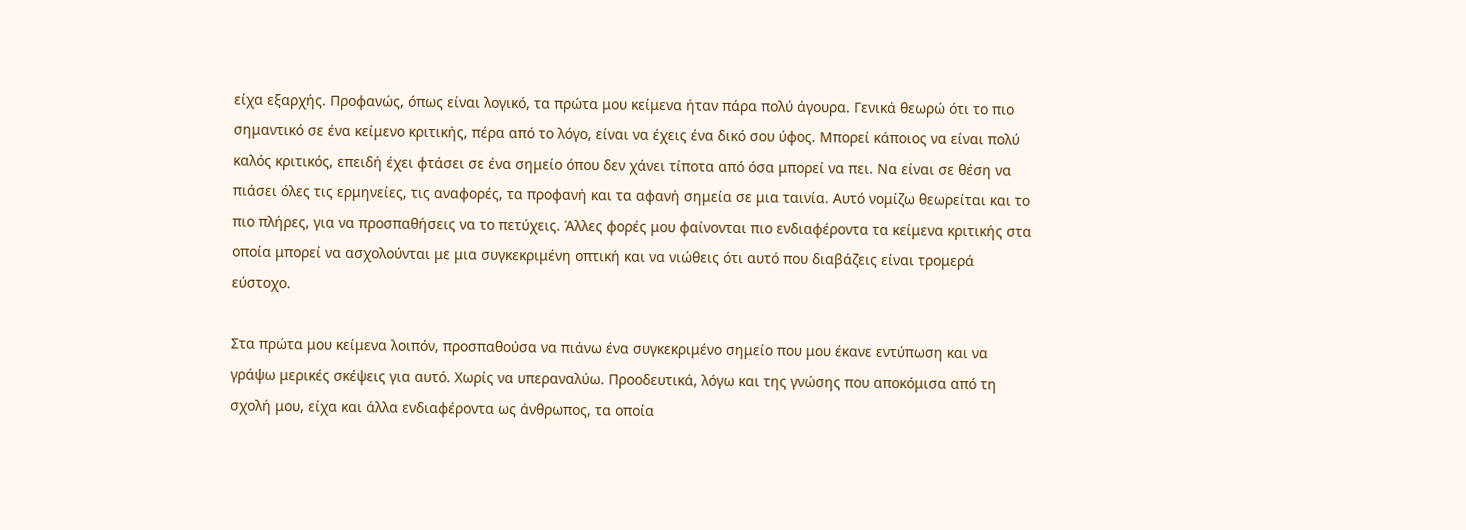είχα εξαρχής. Προφανώς, όπως είναι λογικό, τα πρώτα μου κείμενα ήταν πάρα πολύ άγουρα. Γενικά θεωρώ ότι το πιο σημαντικό σε ένα κείμενο κριτικής, πέρα από το λόγο, είναι να έχεις ένα δικό σου ύφος. Μπορεί κάποιος να είναι πολύ καλός κριτικός, επειδή έχει φτάσει σε ένα σημείο όπου δεν χάνει τίποτα από όσα μπορεί να πει. Να είναι σε θέση να πιάσει όλες τις ερμηνείες, τις αναφορές, τα προφανή και τα αφανή σημεία σε μια ταινία. Αυτό νομίζω θεωρείται και το πιο πλήρες, για να προσπαθήσεις να το πετύχεις. Άλλες φορές μου φαίνονται πιο ενδιαφέροντα τα κείμενα κριτικής στα οποία μπορεί να ασχολούνται με μια συγκεκριμένη οπτική και να νιώθεις ότι αυτό που διαβάζεις είναι τρομερά εύστοχο.

Στα πρώτα μου κείμενα λοιπόν, προσπαθούσα να πιάνω ένα συγκεκριμένο σημείο που μου έκανε εντύπωση και να γράψω μερικές σκέψεις για αυτό. Χωρίς να υπεραναλύω. Προοδευτικά, λόγω και της γνώσης που αποκόμισα από τη σχολή μου, είχα και άλλα ενδιαφέροντα ως άνθρωπος, τα οποία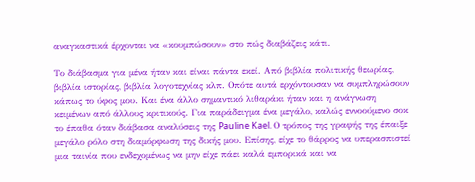αναγκαστικά έρχονται να «κουμπώσουν» στο πώς διαβάζεις κάτι.

Το διάβασμα για μένα ήταν και είναι πάντα εκεί. Από βιβλία πολιτικής θεωρίας, βιβλία ιστορίας, βιβλία λογοτεχνίας κλπ. Οπότε αυτά ερχόντουσαν να συμπληρώσουν κάπως το ύφος μου. Και ένα άλλο σημαντικό λιθαράκι ήταν και η ανάγνωση κειμένων από άλλους κριτικούς. Για παράδειγμα ένα μεγάλο, καλώς εννοούμενο σοκ το έπαθα όταν διάβασα αναλύσεις της Pauline Kael. Ο τρόπος της γραφής της έπαιξε μεγάλο ρόλο στη διαμόρφωση της δικής μου. Επίσης, είχε το θάρρος να υπερασπιστεί μια ταινία που ενδεχομένως να μην είχε πάει καλά εμπορικά και να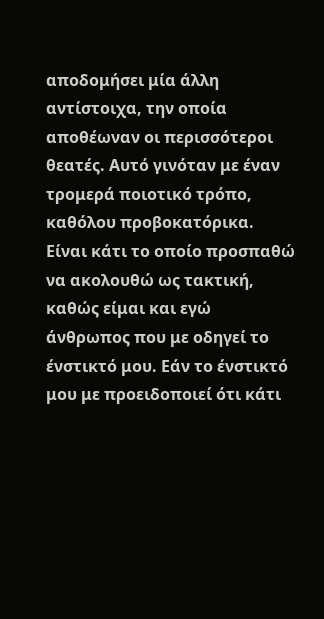αποδομήσει μία άλλη αντίστοιχα, την οποία αποθέωναν οι περισσότεροι θεατές. Αυτό γινόταν με έναν τρομερά ποιοτικό τρόπο, καθόλου προβοκατόρικα. Είναι κάτι το οποίο προσπαθώ να ακολουθώ ως τακτική, καθώς είμαι και εγώ άνθρωπος που με οδηγεί το ένστικτό μου. Εάν το ένστικτό μου με προειδοποιεί ότι κάτι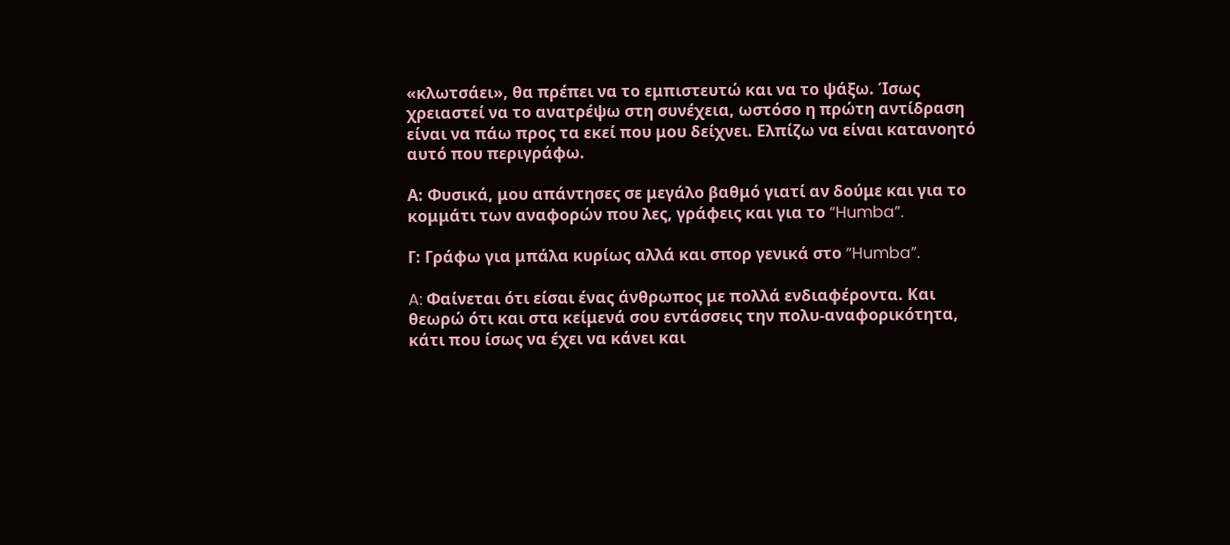«κλωτσάει», θα πρέπει να το εμπιστευτώ και να το ψάξω. Ίσως χρειαστεί να το ανατρέψω στη συνέχεια, ωστόσο η πρώτη αντίδραση είναι να πάω προς τα εκεί που μου δείχνει. Ελπίζω να είναι κατανοητό αυτό που περιγράφω.

Α: Φυσικά, μου απάντησες σε μεγάλο βαθμό γιατί αν δούμε και για το κομμάτι των αναφορών που λες, γράφεις και για το “Humba”.

Γ: Γράφω για μπάλα κυρίως αλλά και σπορ γενικά στο “Humba”.

A: Φαίνεται ότι είσαι ένας άνθρωπος με πολλά ενδιαφέροντα. Και θεωρώ ότι και στα κείμενά σου εντάσσεις την πολυ-αναφορικότητα, κάτι που ίσως να έχει να κάνει και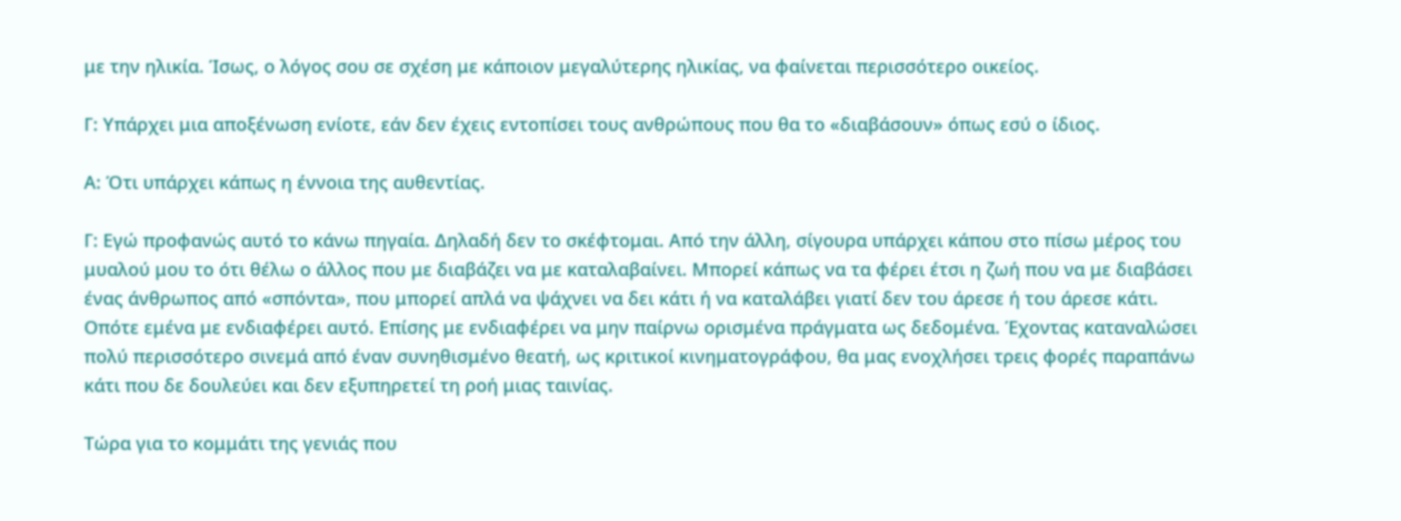με την ηλικία. Ίσως, ο λόγος σου σε σχέση με κάποιον μεγαλύτερης ηλικίας, να φαίνεται περισσότερο οικείος.

Γ: Υπάρχει μια αποξένωση ενίοτε, εάν δεν έχεις εντοπίσει τους ανθρώπους που θα το «διαβάσουν» όπως εσύ ο ίδιος.

Α: Ότι υπάρχει κάπως η έννοια της αυθεντίας.

Γ: Εγώ προφανώς αυτό το κάνω πηγαία. Δηλαδή δεν το σκέφτομαι. Από την άλλη, σίγουρα υπάρχει κάπου στο πίσω μέρος του μυαλού μου το ότι θέλω ο άλλος που με διαβάζει να με καταλαβαίνει. Μπορεί κάπως να τα φέρει έτσι η ζωή που να με διαβάσει ένας άνθρωπος από «σπόντα», που μπορεί απλά να ψάχνει να δει κάτι ή να καταλάβει γιατί δεν του άρεσε ή του άρεσε κάτι. Οπότε εμένα με ενδιαφέρει αυτό. Επίσης με ενδιαφέρει να μην παίρνω ορισμένα πράγματα ως δεδομένα. Έχοντας καταναλώσει πολύ περισσότερο σινεμά από έναν συνηθισμένο θεατή, ως κριτικοί κινηματογράφου, θα μας ενοχλήσει τρεις φορές παραπάνω κάτι που δε δουλεύει και δεν εξυπηρετεί τη ροή μιας ταινίας.

Τώρα για το κομμάτι της γενιάς που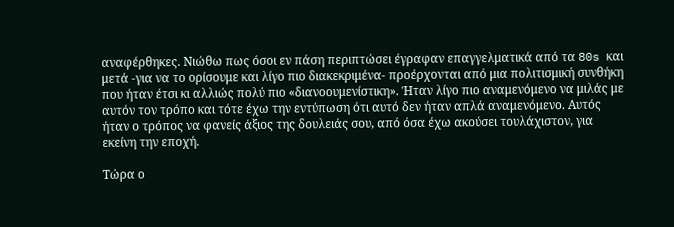αναφέρθηκες. Νιώθω πως όσοι εν πάση περιπτώσει έγραφαν επαγγελματικά από τα 80s και μετά -για να το ορίσουμε και λίγο πιο διακεκριμένα- προέρχονται από μια πολιτισμική συνθήκη που ήταν έτσι κι αλλιώς πολύ πιο «διανοουμενίστικη». Ήταν λίγο πιο αναμενόμενο να μιλάς με αυτόν τον τρόπο και τότε έχω την εντύπωση ότι αυτό δεν ήταν απλά αναμενόμενο. Αυτός ήταν ο τρόπος να φανείς άξιος της δουλειάς σου, από όσα έχω ακούσει τουλάχιστον, για εκείνη την εποχή.

Τώρα ο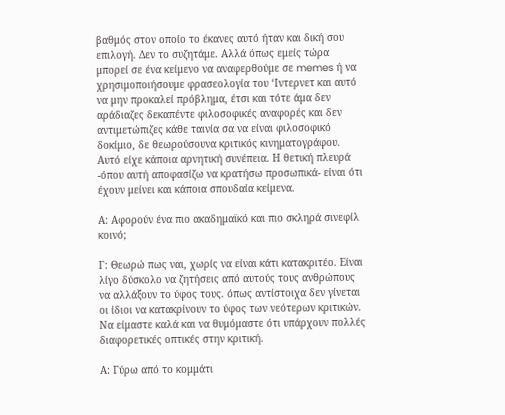βαθμός στον οποίο το έκανες αυτό ήταν και δική σου επιλογή. Δεν το συζητάμε. Αλλά όπως εμείς τώρα μπορεί σε ένα κείμενο να αναφερθούμε σε memes ή να χρησιμοποιήσουμε φρασεολογία του ‘Ιντερνετ και αυτό να μην προκαλεί πρόβλημα, έτσι και τότε άμα δεν αράδιαζες δεκαπέντε φιλοσοφικές αναφορές και δεν αντιμετώπιζες κάθε ταινία σα να είναι φιλοσοφικό δοκίμιο, δε θεωρούσουνα κριτικός κινηματογράφου. Αυτό είχε κάποια αρνητική συνέπεια. Η θετική πλευρά -όπου αυτή αποφασίζω να κρατήσω προσωπικά- είναι ότι έχουν μείνει και κάποια σπουδαία κείμενα.

Α: Αφορούν ένα πιο ακαδημαϊκό και πιο σκληρά σινεφίλ κοινό;

Γ: Θεωρώ πως ναι, χωρίς να είναι κάτι κατακριτέο. Είναι λίγο δύσκολο να ζητήσεις από αυτούς τους ανθρώπους να αλλάξουν το ύφος τους. όπως αντίστοιχα δεν γίνεται οι ίδιοι να κατακρίνουν το ύφος των νεότερων κριτικών. Να είμαστε καλά και να θυμόμαστε ότι υπάρχουν πολλές διαφορετικές οπτικές στην κριτική.

Α: Γύρω από το κομμάτι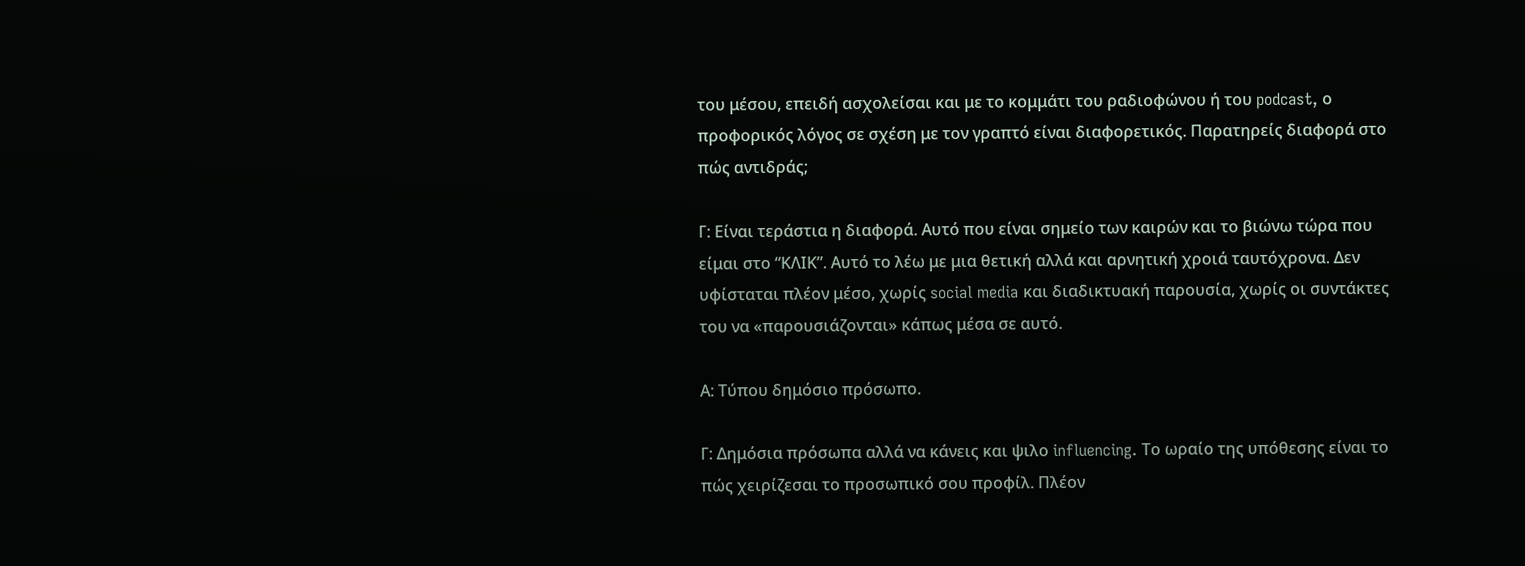του μέσου, επειδή ασχολείσαι και με το κομμάτι του ραδιοφώνου ή του podcast, ο προφορικός λόγος σε σχέση με τον γραπτό είναι διαφορετικός. Παρατηρείς διαφορά στο πώς αντιδράς;

Γ: Είναι τεράστια η διαφορά. Αυτό που είναι σημείο των καιρών και το βιώνω τώρα που είμαι στο “ΚΛΙΚ”. Αυτό το λέω με μια θετική αλλά και αρνητική χροιά ταυτόχρονα. Δεν υφίσταται πλέον μέσο, χωρίς social media και διαδικτυακή παρουσία, χωρίς οι συντάκτες του να «παρουσιάζονται» κάπως μέσα σε αυτό.

Α: Τύπου δημόσιο πρόσωπο.

Γ: Δημόσια πρόσωπα αλλά να κάνεις και ψιλο influencing. Το ωραίο της υπόθεσης είναι το πώς χειρίζεσαι το προσωπικό σου προφίλ. Πλέον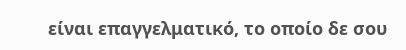είναι επαγγελματικό, το οποίο δε σου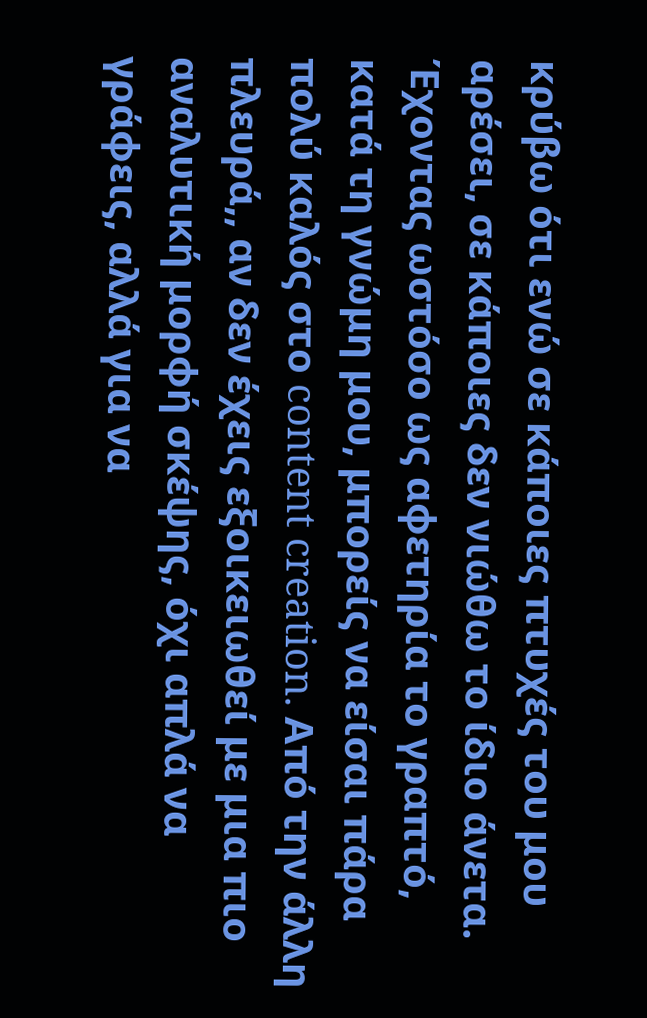κρύβω ότι ενώ σε κάποιες πτυχές του μου αρέσει, σε κάποιες δεν νιώθω το ίδιο άνετα. Έχοντας ωστόσο ως αφετηρία το γραπτό, κατά τη γνώμη μου, μπορείς να είσαι πάρα πολύ καλός στο content creation. Από την άλλη πλευρά,, αν δεν έχεις εξοικειωθεί με μια πιο αναλυτική μορφή σκέψης, όχι απλά να γράφεις, αλλά για να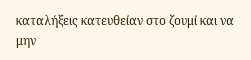καταλήξεις κατευθείαν στο ζουμί και να μην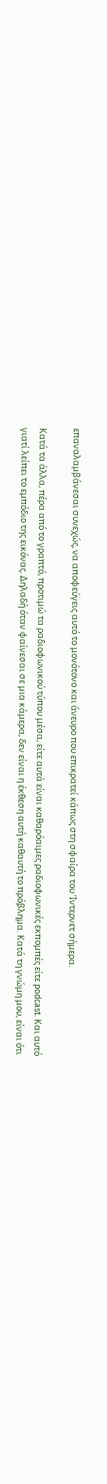επαναλαμβάνεσαι συνεχώς, να αποφεύγεις αυτό το μονότονο και άνευρο που επικρατεί κάπως στη σφαίρα του Ίντερνετ σήμερα.

Κατά τα άλλα, πέρα από το γραπτό, προτιμώ τα ραδιοφωνικού τύπου μέσα, είτε αυτά είναι καθαρόαιμες ραδιοφωνικές εκπομπές είτε podcast. Και αυτό γιατί λείπει το εμπόδιο της εικόνας. Δηλαδή όταν φαίνεσαι σε μια κάμερα, δεν είναι η έκθεση αυτή καθαυτή το πρόβλημα. Κατά τη γνώμη μου, είναι ότι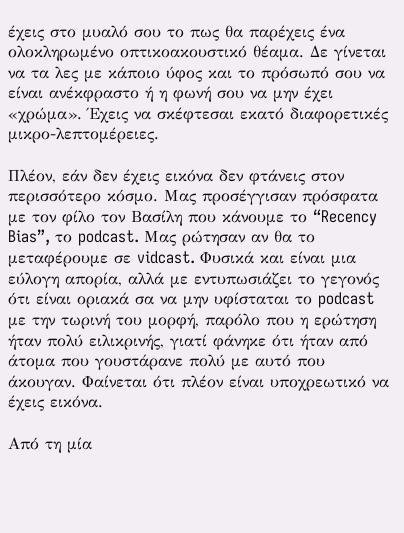έχεις στο μυαλό σου το πως θα παρέχεις ένα ολοκληρωμένο οπτικοακουστικό θέαμα. Δε γίνεται να τα λες με κάποιο ύφος και το πρόσωπό σου να είναι ανέκφραστο ή η φωνή σου να μην έχει «χρώμα». Έχεις να σκέφτεσαι εκατό διαφορετικές μικρο-λεπτομέρειες.

Πλέον, εάν δεν έχεις εικόνα δεν φτάνεις στον περισσότερο κόσμο. Μας προσέγγισαν πρόσφατα με τον φίλο τον Βασίλη που κάνουμε το “Recency Bias”, το podcast. Μας ρώτησαν αν θα το μεταφέρουμε σε vidcast. Φυσικά και είναι μια εύλογη απορία, αλλά με εντυπωσιάζει το γεγονός ότι είναι οριακά σα να μην υφίσταται το podcast με την τωρινή του μορφή, παρόλο που η ερώτηση ήταν πολύ ειλικρινής, γιατί φάνηκε ότι ήταν από άτομα που γουστάρανε πολύ με αυτό που άκουγαν. Φαίνεται ότι πλέον είναι υποχρεωτικό να έχεις εικόνα.

Από τη μία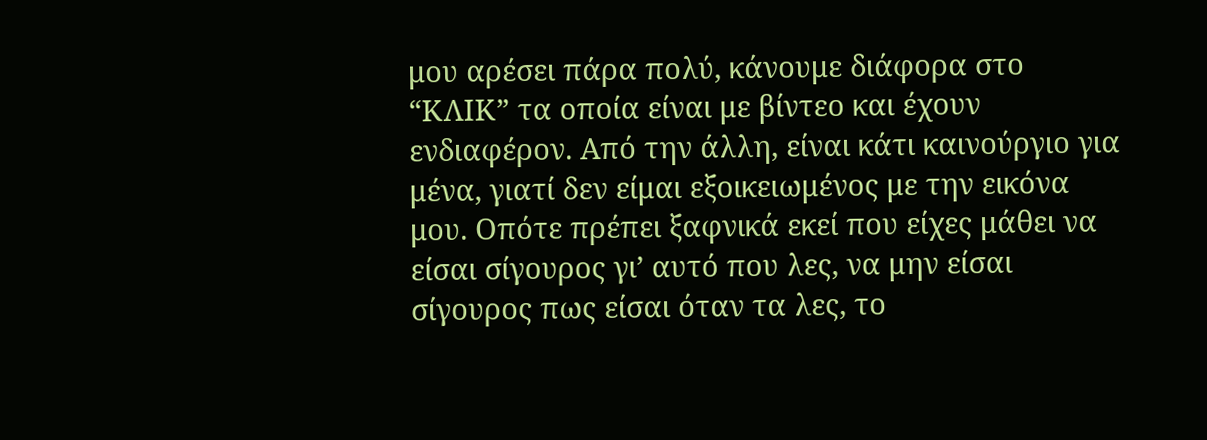μου αρέσει πάρα πολύ, κάνουμε διάφορα στο “ΚΛΙΚ” τα οποία είναι με βίντεο και έχουν ενδιαφέρον. Από την άλλη, είναι κάτι καινούργιο για μένα, γιατί δεν είμαι εξοικειωμένος με την εικόνα μου. Οπότε πρέπει ξαφνικά εκεί που είχες μάθει να είσαι σίγουρος γι’ αυτό που λες, να μην είσαι σίγουρος πως είσαι όταν τα λες, το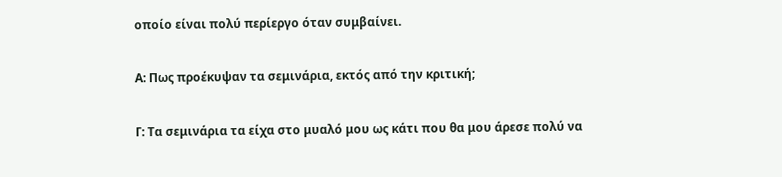οποίο είναι πολύ περίεργο όταν συμβαίνει.

Α: Πως προέκυψαν τα σεμινάρια, εκτός από την κριτική;

Γ: Τα σεμινάρια τα είχα στο μυαλό μου ως κάτι που θα μου άρεσε πολύ να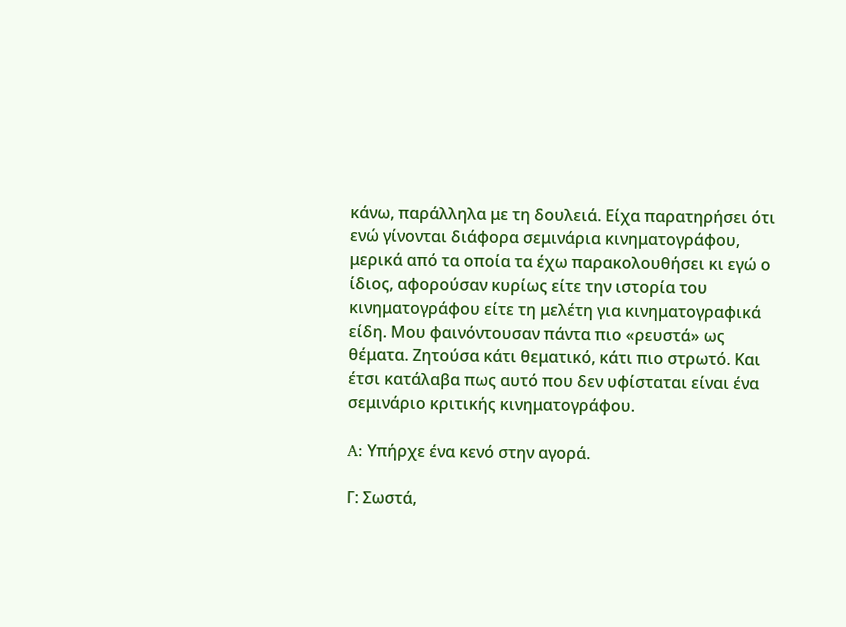κάνω, παράλληλα με τη δουλειά. Είχα παρατηρήσει ότι ενώ γίνονται διάφορα σεμινάρια κινηματογράφου, μερικά από τα οποία τα έχω παρακολουθήσει κι εγώ ο ίδιος, αφορούσαν κυρίως είτε την ιστορία του κινηματογράφου είτε τη μελέτη για κινηματογραφικά είδη. Μου φαινόντουσαν πάντα πιο «ρευστά» ως θέματα. Ζητούσα κάτι θεματικό, κάτι πιο στρωτό. Και έτσι κατάλαβα πως αυτό που δεν υφίσταται είναι ένα σεμινάριο κριτικής κινηματογράφου.

A: Υπήρχε ένα κενό στην αγορά.

Γ: Σωστά,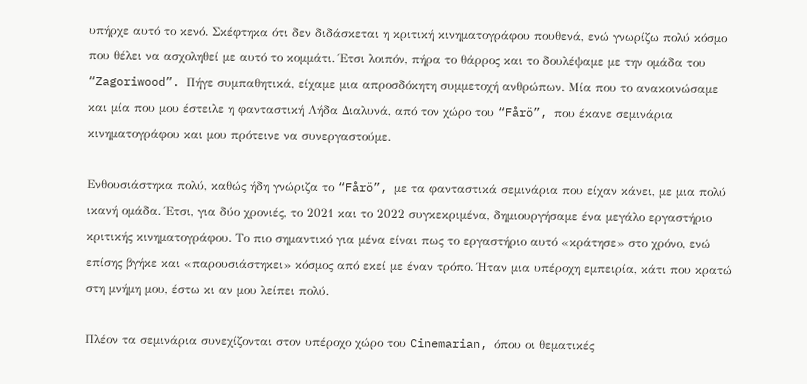υπήρχε αυτό το κενό. Σκέφτηκα ότι δεν διδάσκεται η κριτική κινηματογράφου πουθενά, ενώ γνωρίζω πολύ κόσμο που θέλει να ασχοληθεί με αυτό το κομμάτι. Έτσι λοιπόν, πήρα το θάρρος και το δουλέψαμε με την ομάδα του “Zagoriwood”. Πήγε συμπαθητικά, είχαμε μια απροσδόκητη συμμετοχή ανθρώπων. Μία που το ανακοινώσαμε και μία που μου έστειλε η φανταστική Λήδα Διαλυνά, από τον χώρο του “Fårö”, που έκανε σεμινάρια κινηματογράφου και μου πρότεινε να συνεργαστούμε.

Ενθουσιάστηκα πολύ, καθώς ήδη γνώριζα το “Fårö”, με τα φανταστικά σεμινάρια που είχαν κάνει, με μια πολύ ικανή ομάδα. Έτσι, για δύο χρονιές, το 2021 και το 2022 συγκεκριμένα, δημιουργήσαμε ένα μεγάλο εργαστήριο κριτικής κινηματογράφου. Το πιο σημαντικό για μένα είναι πως το εργαστήριο αυτό «κράτησε» στο χρόνο, ενώ επίσης βγήκε και «παρουσιάστηκει» κόσμος από εκεί με έναν τρόπο. Ήταν μια υπέροχη εμπειρία, κάτι που κρατώ στη μνήμη μου, έστω κι αν μου λείπει πολύ.

Πλέον τα σεμινάρια συνεχίζονται στον υπέροχο χώρο του Cinemarian, όπου οι θεματικές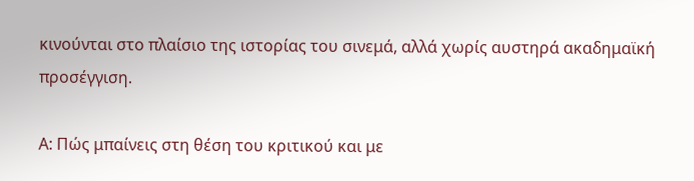κινούνται στο πλαίσιο της ιστορίας του σινεμά, αλλά χωρίς αυστηρά ακαδημαϊκή προσέγγιση.

Α: Πώς μπαίνεις στη θέση του κριτικού και με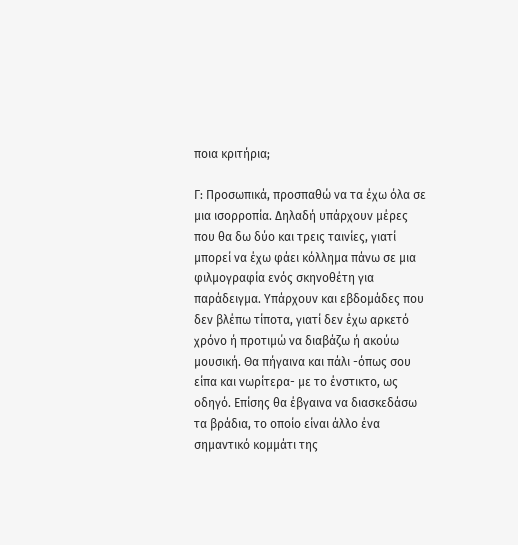ποια κριτήρια;

Γ: Προσωπικά, προσπαθώ να τα έχω όλα σε μια ισορροπία. Δηλαδή υπάρχουν μέρες που θα δω δύο και τρεις ταινίες, γιατί μπορεί να έχω φάει κόλλημα πάνω σε μια φιλμογραφία ενός σκηνοθέτη για παράδειγμα. Υπάρχουν και εβδομάδες που δεν βλέπω τίποτα, γιατί δεν έχω αρκετό χρόνο ή προτιμώ να διαβάζω ή ακούω μουσική. Θα πήγαινα και πάλι -όπως σου είπα και νωρίτερα- με το ένστικτο, ως οδηγό. Επίσης θα έβγαινα να διασκεδάσω τα βράδια, το οποίο είναι άλλο ένα σημαντικό κομμάτι της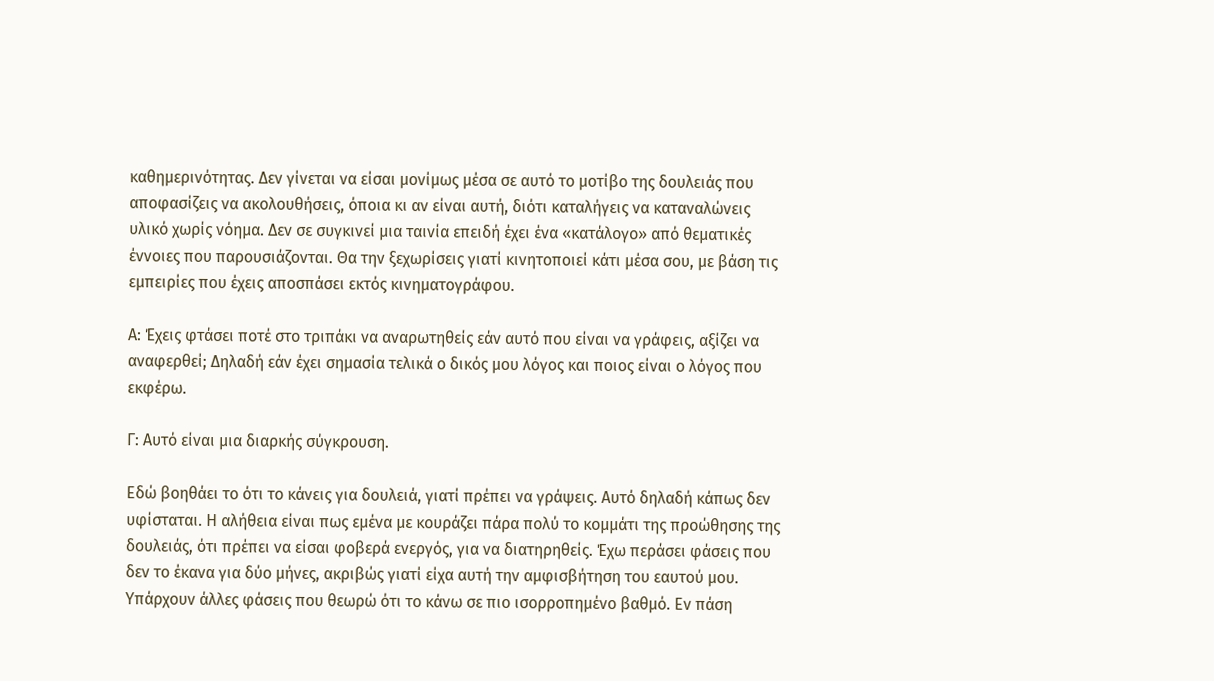καθημερινότητας. Δεν γίνεται να είσαι μονίμως μέσα σε αυτό το μοτίβο της δουλειάς που αποφασίζεις να ακολουθήσεις, όποια κι αν είναι αυτή, διότι καταλήγεις να καταναλώνεις υλικό χωρίς νόημα. Δεν σε συγκινεί μια ταινία επειδή έχει ένα «κατάλογο» από θεματικές έννοιες που παρουσιάζονται. Θα την ξεχωρίσεις γιατί κινητοποιεί κάτι μέσα σου, με βάση τις εμπειρίες που έχεις αποσπάσει εκτός κινηματογράφου.

Α: Έχεις φτάσει ποτέ στο τριπάκι να αναρωτηθείς εάν αυτό που είναι να γράφεις, αξίζει να αναφερθεί; Δηλαδή εάν έχει σημασία τελικά ο δικός μου λόγος και ποιος είναι ο λόγος που εκφέρω.

Γ: Αυτό είναι μια διαρκής σύγκρουση.

Εδώ βοηθάει το ότι το κάνεις για δουλειά, γιατί πρέπει να γράψεις. Αυτό δηλαδή κάπως δεν υφίσταται. Η αλήθεια είναι πως εμένα με κουράζει πάρα πολύ το κομμάτι της προώθησης της δουλειάς, ότι πρέπει να είσαι φοβερά ενεργός, για να διατηρηθείς. Έχω περάσει φάσεις που δεν το έκανα για δύο μήνες, ακριβώς γιατί είχα αυτή την αμφισβήτηση του εαυτού μου. Υπάρχουν άλλες φάσεις που θεωρώ ότι το κάνω σε πιο ισορροπημένο βαθμό. Εν πάση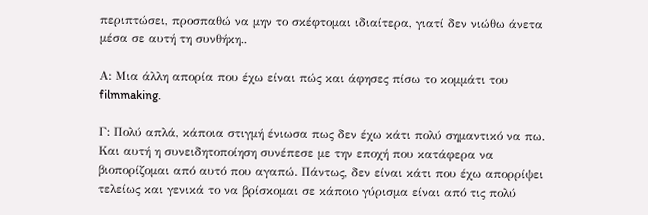περιπτώσει, προσπαθώ να μην το σκέφτομαι ιδιαίτερα, γιατί δεν νιώθω άνετα μέσα σε αυτή τη συνθήκη..

Α: Μια άλλη απορία που έχω είναι πώς και άφησες πίσω το κομμάτι του filmmaking.

Γ: Πολύ απλά, κάποια στιγμή ένιωσα πως δεν έχω κάτι πολύ σημαντικό να πω. Και αυτή η συνειδητοποίηση συνέπεσε με την εποχή που κατάφερα να βιοπορίζομαι από αυτό που αγαπώ. Πάντως, δεν είναι κάτι που έχω απορρίψει τελείως και γενικά το να βρίσκομαι σε κάποιο γύρισμα είναι από τις πολύ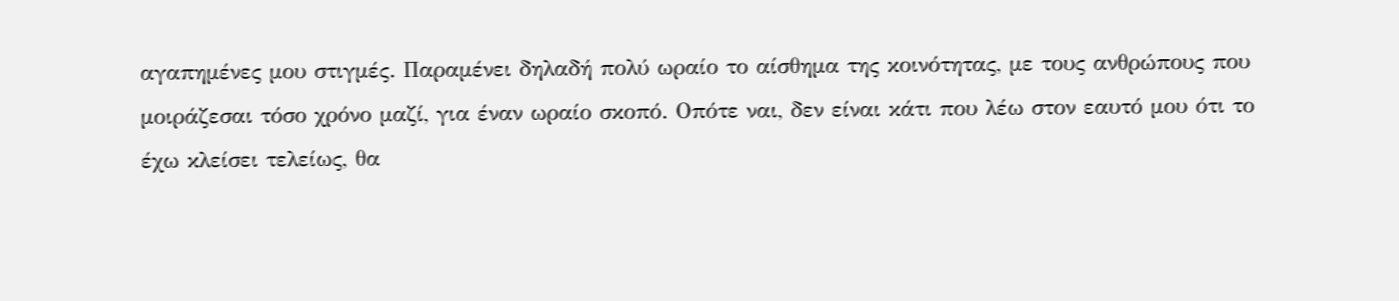αγαπημένες μου στιγμές. Παραμένει δηλαδή πολύ ωραίο το αίσθημα της κοινότητας, με τους ανθρώπους που μοιράζεσαι τόσο χρόνο μαζί, για έναν ωραίο σκοπό. Οπότε ναι, δεν είναι κάτι που λέω στον εαυτό μου ότι το έχω κλείσει τελείως, θα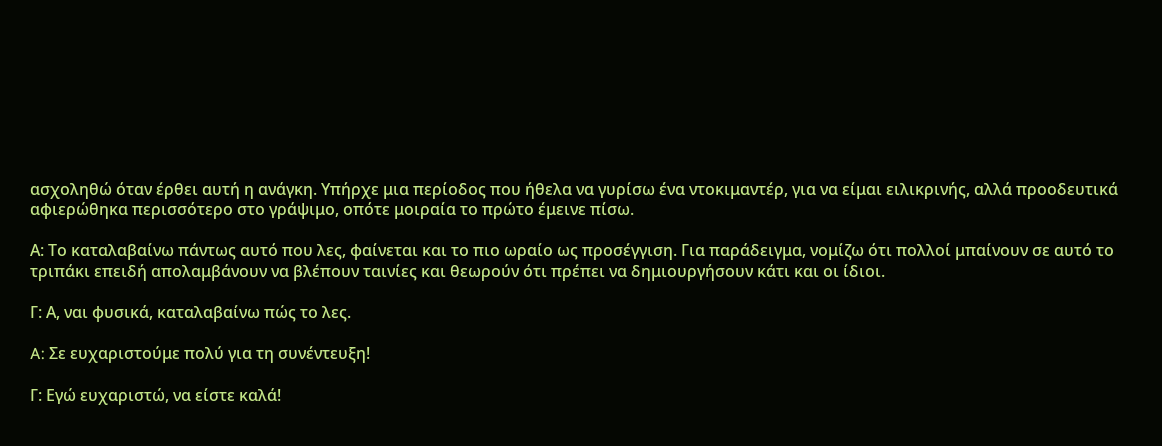ασχοληθώ όταν έρθει αυτή η ανάγκη. Υπήρχε μια περίοδος που ήθελα να γυρίσω ένα ντοκιμαντέρ, για να είμαι ειλικρινής, αλλά προοδευτικά αφιερώθηκα περισσότερο στο γράψιμο, οπότε μοιραία το πρώτο έμεινε πίσω.

Α: Το καταλαβαίνω πάντως αυτό που λες, φαίνεται και το πιο ωραίο ως προσέγγιση. Για παράδειγμα, νομίζω ότι πολλοί μπαίνουν σε αυτό το τριπάκι επειδή απολαμβάνουν να βλέπουν ταινίες και θεωρούν ότι πρέπει να δημιουργήσουν κάτι και οι ίδιοι.

Γ: Α, ναι φυσικά, καταλαβαίνω πώς το λες.

A: Σε ευχαριστούμε πολύ για τη συνέντευξη!

Γ: Εγώ ευχαριστώ, να είστε καλά!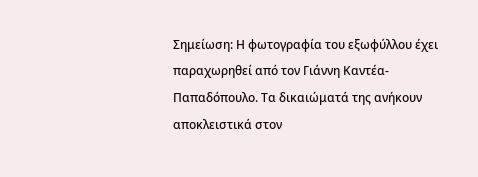Σημείωση: Η φωτογραφία του εξωφύλλου έχει παραχωρηθεί από τον Γιάννη Καντέα-Παπαδόπουλο. Τα δικαιώματά της ανήκουν αποκλειστικά στον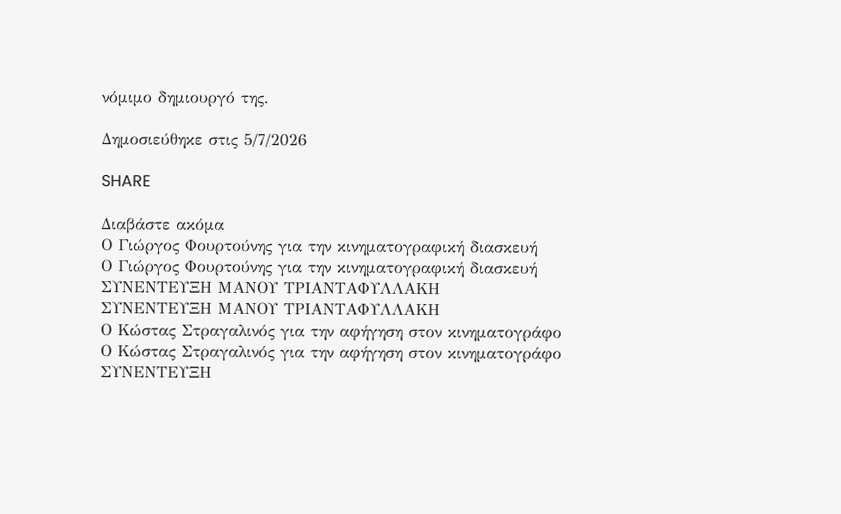νόμιμο δημιουργό της.

Δημοσιεύθηκε στις 5/7/2026

SHARE

Διαβάστε ακόμα
Ο Γιώργος Φουρτούνης για την κινηματογραφική διασκευή
Ο Γιώργος Φουρτούνης για την κινηματογραφική διασκευή
ΣΥΝΕΝΤΕΥΞΗ ΜΑΝΟΥ ΤΡΙΑΝΤΑΦΥΛΛΑΚΗ
ΣΥΝΕΝΤΕΥΞΗ ΜΑΝΟΥ ΤΡΙΑΝΤΑΦΥΛΛΑΚΗ
Ο Κώστας Στραγαλινός για την αφήγηση στον κινηματογράφο
Ο Κώστας Στραγαλινός για την αφήγηση στον κινηματογράφο
ΣΥΝΕΝΤΕΥΞΗ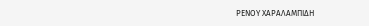ΡΕΝΟΥ ΧΑΡΑΛΑΜΠΙΔΗ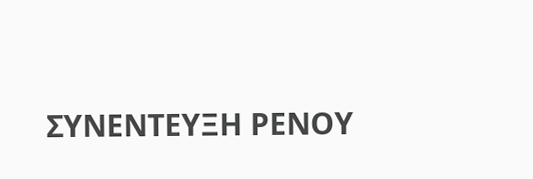ΣΥΝΕΝΤΕΥΞΗ ΡΕΝΟΥ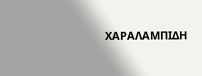ΧΑΡΑΛΑΜΠΙΔΗ